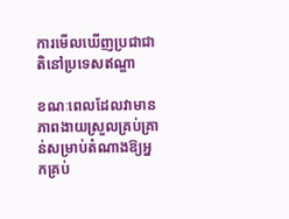ការមើលឃើញប្រជាជាតិនៅប្រទេសឥណ្ឌា

ខណៈពេលដែលវាមានភាពងាយស្រួលគ្រប់គ្រាន់សម្រាប់តំណាងឱ្យអ្នកគ្រប់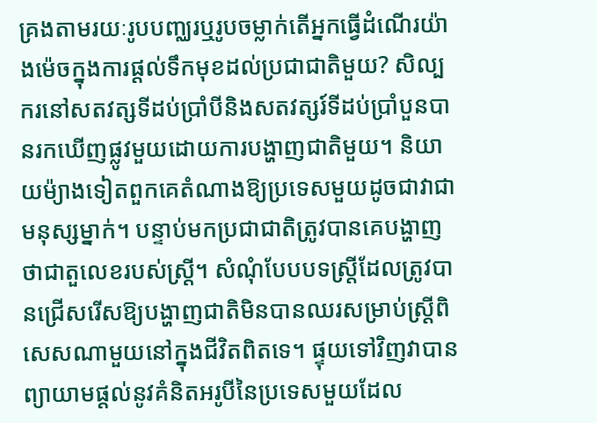គ្រងតាមរយៈរូបបញ្ឈរឬរូបចម្លាក់តើអ្នកធ្វើដំណើរយ៉ាងម៉េចក្នុងការផ្តល់ទឹកមុខដល់ប្រជាជាតិមួយ? សិល្បករនៅសតវត្សទីដប់ប្រាំបីនិងសតវត្សរ៍ទីដប់ប្រាំបួនបានរកឃើញផ្លូវមួយដោយការបង្ហាញជាតិមួយ។ និយាយម៉្យាងទៀតពួកគេតំណាងឱ្យប្រទេសមួយដូចជាវាជាមនុស្សម្នាក់។ បន្ទាប់មកប្រជាជាតិត្រូវបានគេបង្ហាញថាជាតួលេខរបស់ស្ត្រី។ សំណុំបែបបទស្ត្រីដែលត្រូវបានជ្រើសរើសឱ្យបង្ហាញជាតិមិនបានឈរសម្រាប់ស្ត្រីពិសេសណាមួយនៅក្នុងជីវិតពិតទេ។ ផ្ទុយទៅវិញវាបានព្យាយាមផ្តល់នូវគំនិតអរូបីនៃប្រទេសមួយដែល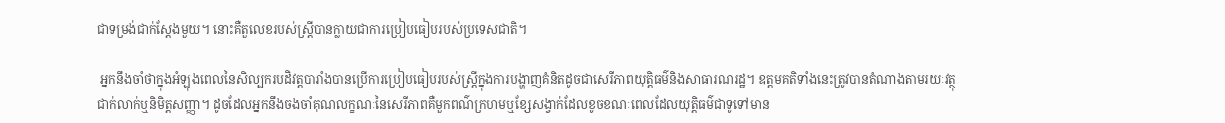ជាទម្រង់ជាក់ស្តែងមួយ។ នោះគឺតួលេខរបស់ស្ត្រីបានក្លាយជាការប្រៀបធៀបរបស់ប្រទេសជាតិ។

 អ្នកនឹងចាំថាក្នុងអំឡុងពេលនៃសិល្បករបដិវត្តបារាំងបានប្រើការប្រៀបធៀបរបស់ស្ត្រីក្នុងការបង្ហាញគំនិតដូចជាសេរីភាពយុត្តិធម៌និងសាធារណរដ្ឋ។ ឧត្តមគតិទាំងនេះត្រូវបានតំណាងតាមរយៈវត្ថុជាក់លាក់ឬនិមិត្តសញ្ញា។ ដូចដែលអ្នកនឹងចងចាំគុណលក្ខណៈនៃសេរីភាពគឺមួកពណ៌ក្រហមឬខ្សែសង្វាក់ដែលខូចខណៈពេលដែលយុត្តិធម៌ជាទូទៅមាន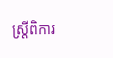ស្ត្រីពិការ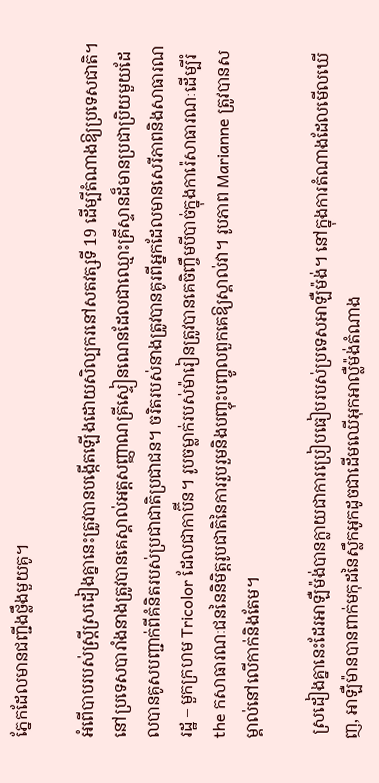ភ្នែកដែលមានជញ្ជីងថ្លឹងមួយគូ។

អំពើបាបរបស់ស្ត្រីស្រដៀងគ្នានេះត្រូវបានបង្កើតឡើងដោយសិល្បករនៅសតវត្សទី 19 ដើម្បីតំណាងឱ្យប្រទេសជាតិ។ នៅប្រទេសបារាំងនាងត្រូវបានគេស្គាល់អត្តសញ្ញាណគ្រីស្ទៀនណេនដែលជាឈ្មោះគ្រីស្ទានដ៏មានប្រជាប្រិយមួយដែលបានគូសបញ្ជាក់ពីគំនិតរបស់ប្រជាជាតិប្រជាជន។ ចរិតរបស់នាងត្រូវបានគូរពីអ្នកដែលមានសេរីភាពនិងសាធារណរដ្ឋ – មួកក្រហម Tricolor ដែលជាកាប៊ីន។ រូបចម្លាក់របស់ម៉ារៀនត្រូវបានគេចិញ្ចឹមបីបាច់ក្នុងការ៉េសាធារណៈដើម្បីរំ the កសាធារណៈជននៃនិមិត្តរូបជាតិនៃការរួបរួមនិងបញ្ចុះបញ្ចូលពួកគេឱ្យស្គាល់វា។ រូបភាព Marianne ត្រូវបានសម្គាល់នៅលើកាក់និងតែម។

 ស្រដៀងគ្នានេះដែរអាឡឺម៉ង់បានក្លាយជាការប្រៀបធៀបរបស់ប្រទេសអាឡឺម៉ង់។ នៅក្នុងការតំណាងដែលមើលឃើញ, អាឡឺម៉ានបានពាក់មកុដនៃស្លឹកអូកដូចជាដើមឈើអុកអាល្លឺម៉ង់តំណាង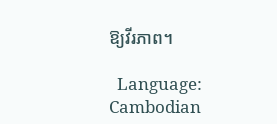ឱ្យវីរភាព។

  Language: Cambodian